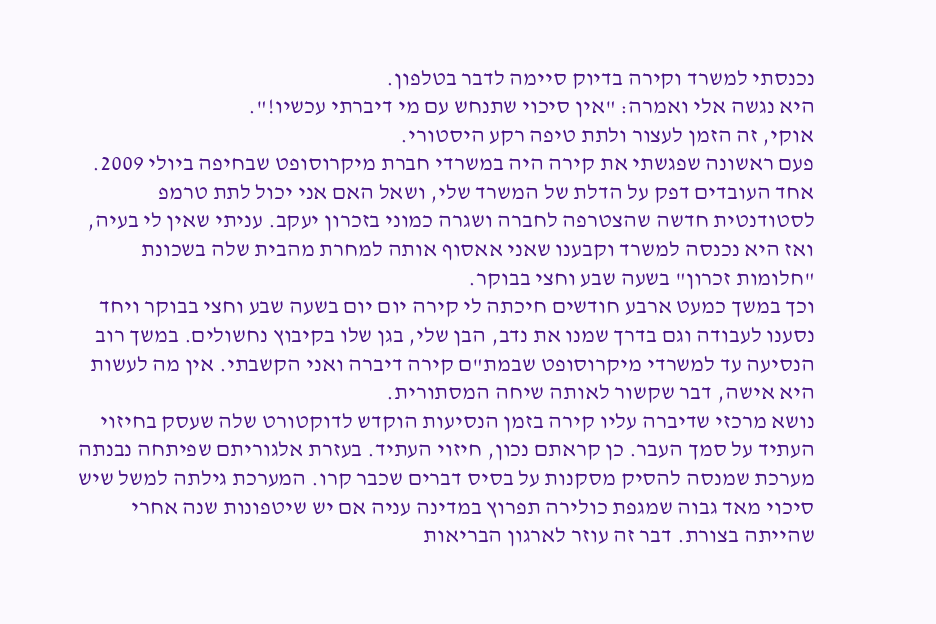נכנסתי למשרד וקירה בדיוק סיימה לדבר בטלפון.
היא נגשה אלי ואמרה: "אין סיכוי שתנחש עם מי דיברתי עכשיו!".
אוקי, זה הזמן לעצור ולתת טיפה רקע היסטורי.
פעם ראשונה שפגשתי את קירה היה במשרדי חברת מיקרוסופט שבחיפה ביולי 2009. אחד העובדים דפק על הדלת של המשרד שלי, ושאל האם אני יכול לתת טרמפ לסטודנטית חדשה שהצטרפה לחברה ושגרה כמוני בזכרון יעקב. עניתי שאין לי בעיה, ואז היא נכנסה למשרד וקבענו שאני אאסוף אותה למחרת מהבית שלה בשכונת "חלומות זכרון" בשעה שבע וחצי בבוקר.
וכך במשך כמעט ארבע חודשים חיכתה לי קירה יום יום בשעה שבע וחצי בבוקר ויחד נסענו לעבודה וגם בדרך שמנו את נדב, הבן שלי, בגן שלו בקיבוץ נחשולים. במשך רוב הנסיעה עד למשרדי מיקרוסופט שבמת"ם קירה דיברה ואני הקשבתי. אין מה לעשות היא אישה, דבר שקשור לאותה שיחה המסתורית.
נושא מרכזי שדיברה עליו קירה בזמן הנסיעות הוקדש לדוקטורט שלה שעסק בחיזוי העתיד על סמך העבר. כן קראתם נכון, חיזוי העתיד. בעזרת אלגוריתם שפיתחה נבנתה מערכת שמנסה להסיק מסקנות על בסיס דברים שכבר קרו. המערכת גילתה למשל שיש סיכוי מאד גבוה שמגפת כולירה תפרוץ במדינה עניה אם יש שיטפונות שנה אחרי שהייתה בצורת. דבר זה עוזר לארגון הבריאות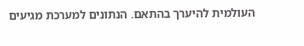העולמית להיערך בהתאם. הנתונים למערכת מגיעים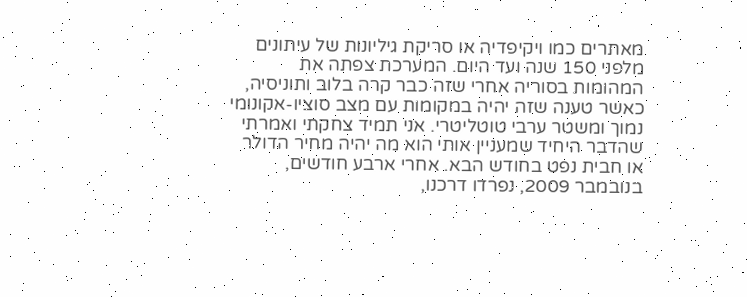מאתרים כמו ויקיפדיה או סריקת גיליונות של עיתונים מלפני 150 שנה ועד היום. המערכת צפתה את המהומות בסוריה אחרי שזה כבר קרה בלוב ותוניסיה, כאשר טענה שזה יהיה במקומות עם מצב סוציו-אקונומי נמוך ומשטר ערבי טוטליטרי. אני תמיד צחקתי ואמרתי שהדבר היחיד שמעניין אותי הוא מה יהיה מחיר הדולר או חבית נפט בחודש הבא. אחרי ארבע חודשים, בנובמבר 2009, נפרדו דרכנו,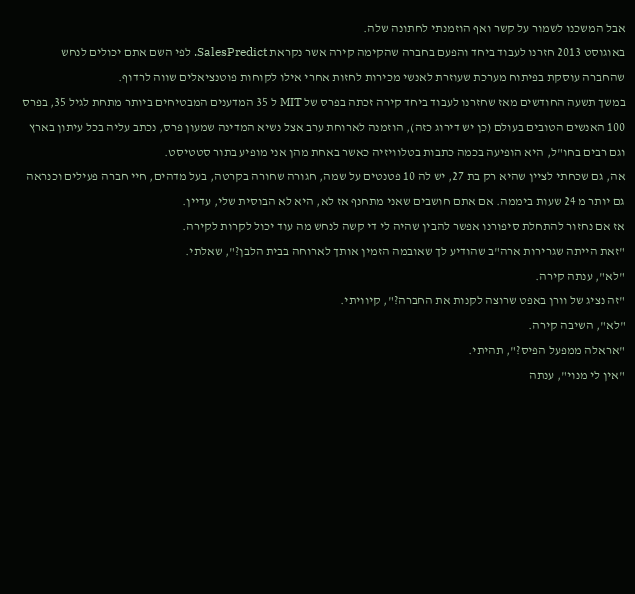אבל המשכנו לשמור על קשר ואף הוזמנתי לחתונה שלה.
באוגוסט 2013 חזרנו לעבוד ביחד והפעם בחברה שהקימה קירה אשר נקראת SalesPredict. לפי השם אתם יכולים לנחש שהחברה עוסקת בפיתוח מערכת שעוזרת לאנשי מכירות לחזות אחרי אילו לקוחות פוטנציאלים שווה לרדוף.
במשך תשעה החודשים מאז שחזרנו לעבוד ביחד קירה זכתה בפרס של MIT ל 35 המדענים המבטיחים ביותר מתחת לגיל 35, בפרס 100 האנשים הטובים בעולם (כן יש דירוג כזה), הוזמנה לארוחת ערב אצל נשיא המדינה שמעון פרס, נכתב עליה בכל עיתון בארץ וגם רבים בחו"ל, היא הופיעה בכמה כתבות בטלוויזיה כאשר באחת מהן אני מופיע בתור סטטיסט.
אה, גם שכחתי לציין שהיא רק בת 27, יש לה 10 פטנטים על שמה, חגורה שחורה בקרטה, בעל מדהים, חיי חברה פעילים וכנראה גם יותר מ 24 שעות ביממה. אם אתם חושבים שאני מתחנף אז לא, היא לא הבוסית שלי, עדיין.
אז אם נחזור להתחלת סיפורנו אפשר להבין שהיה לי די קשה לנחש מה עוד יכול לקרות לקירה.
"זאת הייתה שגרירות ארה"ב שהודיע לך שאובמה הזמין אותך לארוחה בבית הלבן?", שאלתי.
"לא", ענתה קירה.
"זה נציג של וורן באפט שרוצה לקנות את החברה?", קיוויתי.
"לא", השיבה קירה.
"אראלה ממפעל הפיס?", תהיתי.
"אין לי מנוי", ענתה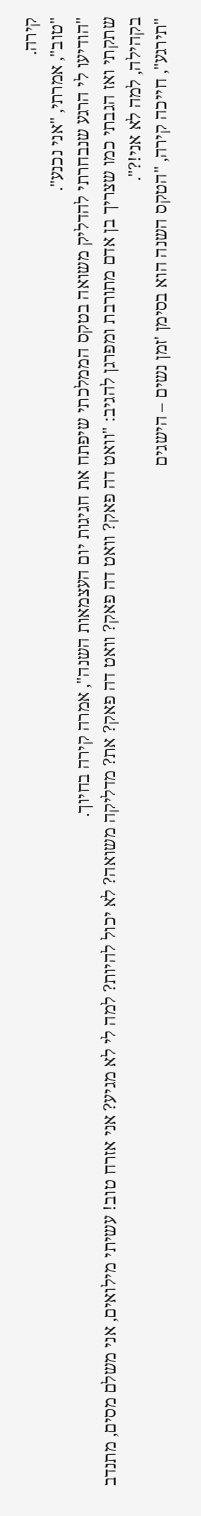קירה.
"טוב", אמרתי, "אני נכנע".
"הודיעו לי הרגע שנבחרתי להדליק משואה בטקס הממלכתי שיפתח את חגיגות יום העצמאות השנה", אמרה קירה בחיוך.
שתקתי ואז הגבתי כמו שצריך בן אדם מתורבת ומפרגן להגיב: "וואט דה פאק? וואט דה פאק? וואט דה פאק? את? מדליקה משואה? לא יכול להיות? למה לי לא מגיע? אני אזרח טוב! עשיתי מילואים, אני משלם מסים, מתנדב בקהילה, למה לא אני!?".
"תירגע", חייכה קירה, "הטקס השנה הוא בסימן 'זמן נשים – הישגים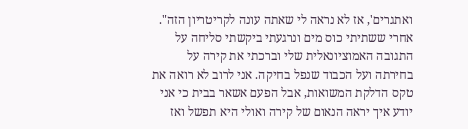ואתגרים', אז לא נראה לי שאתה עונה לקריטריון הזה".
אחרי ששתיתי כוס מים ונרגעתי ביקשתי סליחה על התגובה האמוציונאלית שלי וברכתי את קירה על בחירתה ועל הכבוד שנפל בחיקה. אני לרוב לא רואה את טקס הדלקת המשואות, אבל הפעם אשאר בבית כי אני יודע איך יראה הנאום של קירה ואולי היא תפשל ואז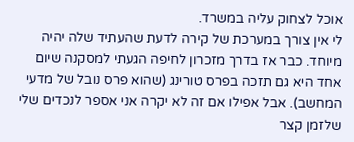אוכל לצחוק עליה במשרד.
לי אין צורך במערכת של קירה לדעת שהעתיד שלה יהיה מיוחד. כבר אז בדרך מזכרון לחיפה הגעתי למסקנה שיום אחד היא גם תזכה בפרס טורינג (שהוא פרס נובל של מדעי המחשב). אבל אפילו אם זה לא יקרה אני אספר לנכדים שלי שלזמן קצר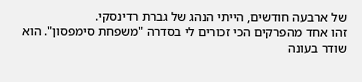של ארבעה חודשים, הייתי הנהג של גברת רדינסקי.
זהו אחד מהפרקים הכי זכורים לי בסדרה "משפחת סימפסון". הוא שודר בעונה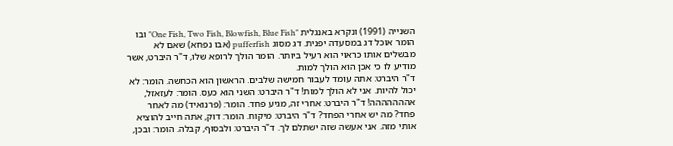השנייה (1991) ונקרא באנגלית "One Fish, Two Fish, Blowfish, Blue Fish" ובו הומר אוכל דג במסעדה יפנית. דג מסוג pufferfish (אבו נפחא) שאם לא מבשלים אותו כראוי הוא רעיל ביותר. הומר הולך לרופא שלו, ד"ר היברט, אשר מודיע לו כי אכן הוא הולך למות.
ד"ר היברט: אתה עומד לעבור חמישה שלבים. הראשון הוא הכחשה. הומר: לא יכול להיות. אני לא הולך למות! ד"ר היברט: השני הוא כעס. הומר: לעזאזל, אההההההה! ד"ר היברט: אחרי זה, מגיע פחד. הומר: (פרנואיד) מה לאחר פחד? מה יש אחרי הפחד? ד"ר היברט: מיקוח. הומר: דוק, אתה חייב להוציא אותי מזה. אני אעשה שזה ישתלם לך. ד"ר היברט: ולבסוף, קבלה. הומר: ובכן,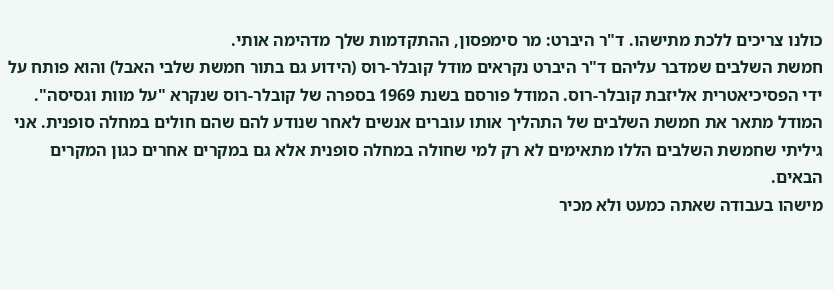כולנו צריכים ללכת מתישהו. ד"ר היברט: מר סימפסון, ההתקדמות שלך מדהימה אותי.
חמשת השלבים שמדבר עליהם ד"ר היברט נקראים מודל קובלר-רוס (הידוע גם בתור חמשת שלבי האבל) והוא פותח על ידי הפסיכיאטרית אליזבת קובלר-רוס. המודל פורסם בשנת 1969 בספרה של קובלר-רוס שנקרא "על מוות וגסיסה". המודל מתאר את חמשת השלבים של התהליך אותו עוברים אנשים לאחר שנודע להם שהם חולים במחלה סופנית. אני גיליתי שחמשת השלבים הללו מתאימים לא רק למי שחולה במחלה סופנית אלא גם במקרים אחרים כגון המקרים הבאים.
מישהו בעבודה שאתה כמעט ולא מכיר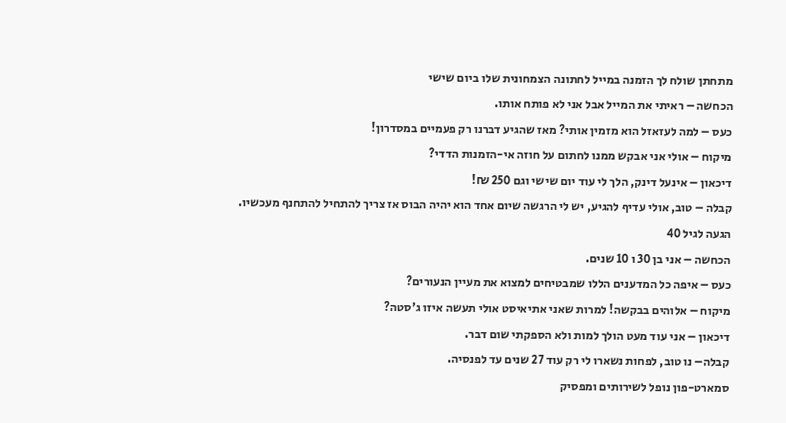מתחתן שולח לך הזמנה במייל לחתונה הצמחונית שלו ביום שישי
הכחשה – ראיתי את המייל אבל אני לא פותח אותו.
כעס – למה לעזאזל הוא מזמין אותי? מאז שהגיע דברנו רק פעמיים במסדרון!
מיקוח – אולי אני אבקש ממנו לחתום על חוזה אי-הזמנות הדדי?
דיכאון – אינעל דינק, הלך לי עוד יום שישי וגם 250 ₪!
קבלה – טוב, אולי עדיף להגיע, יש לי הרגשה שיום אחד הוא יהיה הבוס אז צריך להתחיל להתחנף מעכשיו.
הגעה לגיל 40
הכחשה – אני בן 30 ו 10 שנים.
כעס – איפה כל המדענים הללו שמבטיחים למצוא את מעיין הנעורים?
מיקוח – אלוהים בבקשה! למרות שאני אתיאיסט אולי תעשה איזו ג'סטה?
דיכאון – אני עוד מעט הולך למות ולא הספקתי שום דבר.
קבלה– נו טוב, לפחות נשארו לי רק עוד 27 שנים עד לפנסיה.
סמארט-פון נופל לשירותים ומפסיק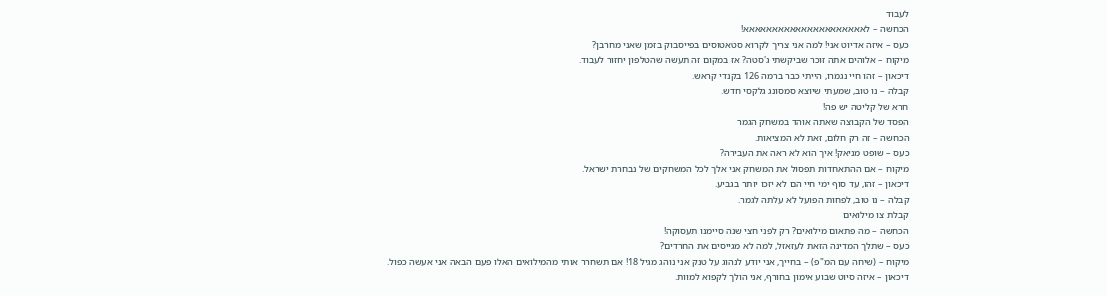לעבוד
הכחשה – לאאאאאאאאאאאאאאאאאאאאא!
כעס – איזה אדיוט אני! למה אני צריך לקרוא סטאטוסים בפייסבוק בזמן שאני מחרבן?
מיקוח – אלוהים אתה זוכר שביקשתי ג'סטה? אז במקום זה תעשה שהטלפון יחזור לעבוד.
דיכאון – זהו חיי נגמרו, הייתי כבר ברמה 126 בקנדי קראש.
קבלה – נו טוב, שמעתי שיוצא סמסונג גלקסי חדש.
חרא של קליטה יש פה!
הפסד של הקבוצה שאתה אוהד במשחק הגמר
הכחשה – זה רק חלום, זאת לא המציאות.
כעס – שופט מניאק! איך הוא לא ראה את העבירה?
מיקוח – אם ההתאחדות תפסול את המשחק אני אלך לכל המשחקים של נבחרת ישראל.
דיכאון – זהו, עד סוף ימי חיי הם לא יזכו יותר בגביע.
קבלה – נו טוב, לפחות הפועל לא עלתה לגמר.
קבלת צו מילואים
הכחשה – מה פתאום מילואים? רק לפני חצי שנה סיימנו תעסוקה!
כעס – שתלך המדינה הזאת לעזאזל, למה לא מגייסים את החרדים?
מיקוח – (שיחה עם המ"פ) – בחייך, אני יודע לנהוג על טנק אני נוהג מגיל 18! אם תשחרר אותי מהמילואים האלו פעם הבאה אני אעשה כפול.
דיכאון – איזה סיוט שבוע אימון בחורף, אני הולך לקפוא למוות.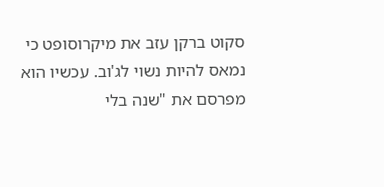סקוט ברקן עזב את מיקרוסופט כי נמאס להיות נשוי לג'וב. עכשיו הוא מפרסם את "שנה בלי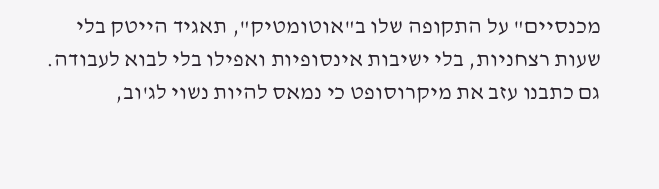מכנסיים" על התקופה שלו ב"אוטומטיק", תאגיד הייטק בלי שעות רצחניות, בלי ישיבות אינסופיות ואפילו בלי לבוא לעבודה. גם כתבנו עזב את מיקרוסופט כי נמאס להיות נשוי לג'וב,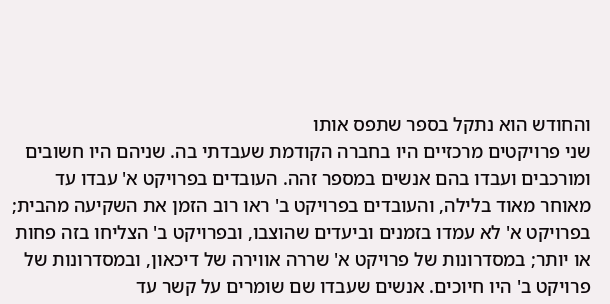והחודש הוא נתקל בספר שתפס אותו
שני פרויקטים מרכזיים היו בחברה הקודמת שעבדתי בה. שניהם היו חשובים ומורכבים ועבדו בהם אנשים במספר זהה. העובדים בפרויקט א' עבדו עד מאוחר מאוד בלילה, והעובדים בפרויקט ב' ראו רוב הזמן את השקיעה מהבית; בפרויקט א' לא עמדו בזמנים וביעדים שהוצבו, ובפרויקט ב' הצליחו בזה פחות או יותר; במסדרונות של פרויקט א' שררה אווירה של דיכאון, ובמסדרונות של פרויקט ב' היו חיוכים. אנשים שעבדו שם שומרים על קשר עד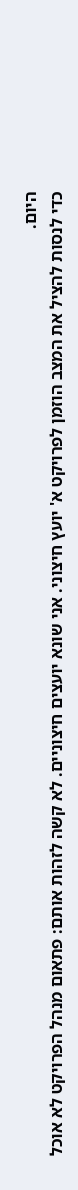היום.
כדי לנסות להציל את המצב הוזמן לפרויקט א' יועץ חיצוני. אני שונא יועצים חיצוניים. לא קשה לזהות אותם: פתאום מנהל הפרויקט לא אוכל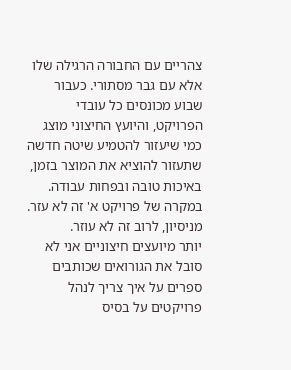צהריים עם החבורה הרגילה שלו אלא עם גבר מסתורי. כעבור שבוע מכונסים כל עובדי הפרויקט, והיועץ החיצוני מוצג כמי שיעזור להטמיע שיטה חדשה שתעזור להוציא את המוצר בזמן, באיכות טובה ובפחות עבודה. במקרה של פרויקט א' זה לא עזר. מניסיון, לרוב זה לא עוזר.
יותר מיועצים חיצוניים אני לא סובל את הגורואים שכותבים ספרים על איך צריך לנהל פרויקטים על בסיס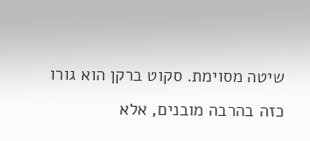שיטה מסוימת. סקוט ברקן הוא גורו כזה בהרבה מובנים, אלא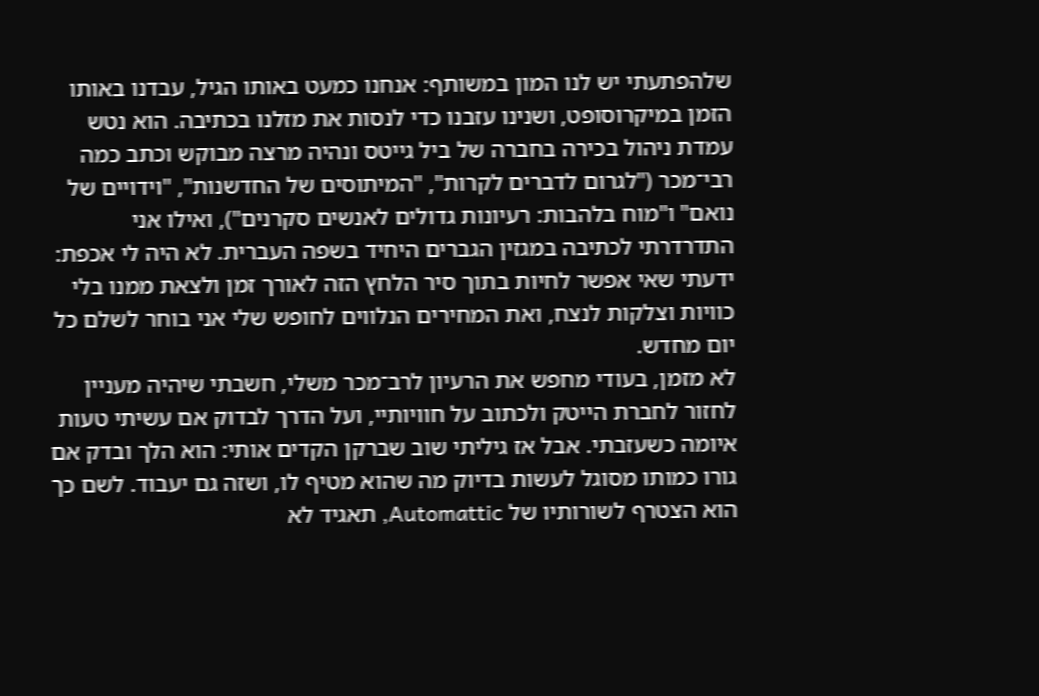שלהפתעתי יש לנו המון במשותף: אנחנו כמעט באותו הגיל, עבדנו באותו הזמן במיקרוסופט, ושנינו עזבנו כדי לנסות את מזלנו בכתיבה. הוא נטש עמדת ניהול בכירה בחברה של ביל גייטס ונהיה מרצה מבוקש וכתב כמה רבי־מכר ("לגרום לדברים לקרות", "המיתוסים של החדשנות", "וידויים של נואם" ו"מוח בלהבות: רעיונות גדולים לאנשים סקרנים"), ואילו אני התדרדרתי לכתיבה במגזין הגברים היחיד בשפה העברית. לא היה לי אכפת: ידעתי שאי אפשר לחיות בתוך סיר הלחץ הזה לאורך זמן ולצאת ממנו בלי כוויות וצלקות לנצח, ואת המחירים הנלווים לחופש שלי אני בוחר לשלם כל יום מחדש.
לא מזמן, בעודי מחפש את הרעיון לרב־מכר משלי, חשבתי שיהיה מעניין לחזור לחברת הייטק ולכתוב על חוויותיי, ועל הדרך לבדוק אם עשיתי טעות איומה כשעזבתי. אבל אז גיליתי שוב שברקן הקדים אותי: הוא הלך ובדק אם גורו כמותו מסוגל לעשות בדיוק מה שהוא מטיף לו, ושזה גם יעבוד. לשם כך הוא הצטרף לשורותיו של Automattic, תאגיד לא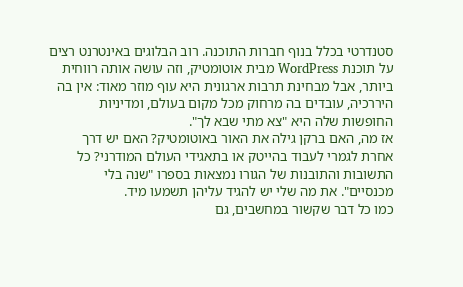סטנדרטי בכלל בנוף חברות התוכנה. רוב הבלוגים באינטרנט רצים על תוכנת WordPress מבית אוטומטיק, וזה עושה אותה רווחית ביותר, אבל מבחינת תרבות ארגונית היא עוף מוזר מאוד: אין בה היררכיה, עובדים בה מרחוק מכל מקום בעולם, ומדיניות החופשות שלה היא "צא מתי שבא לך".
אז מה, האם ברקן גילה את האור באוטומטיק? האם יש דרך אחרת לגמרי לעבוד בהייטק או בתאגידי העולם המודרני? כל התשובות והתובנות של הגורו נמצאות בספרו "שנה בלי מכנסיים". את מה שלי יש להגיד עליהן תשמעו מיד.
כמו כל דבר שקשור במחשבים, גם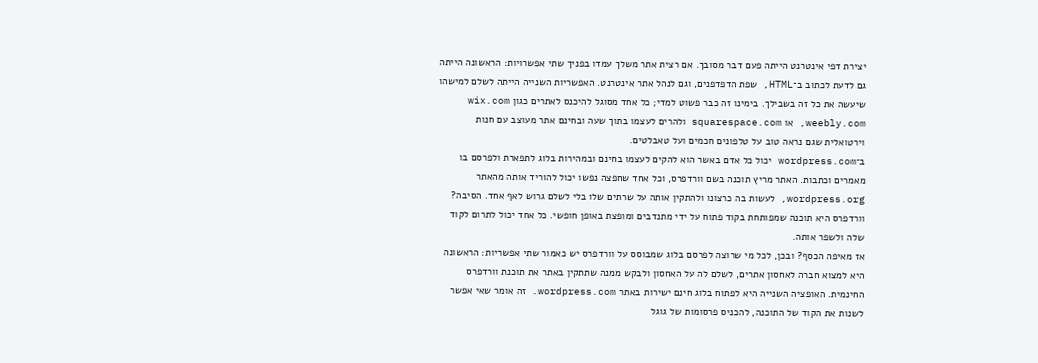יצירת דפי אינטרנט הייתה פעם דבר מסובך. אם רצית אתר משלך עמדו בפניך שתי אפשרויות: הראשונה הייתה גם לדעת לכתוב ב־HTML, שפת הדפדפנים, וגם לנהל אתר אינטרנט. האפשריות השנייה הייתה לשלם למישהו שיעשה את כל זה בשבילך. בימינו זה כבר פשוט למדי; כל אחד מסוגל להיכנס לאתרים כגון wix.com ,weebly.com או squarespace.com ולהרים לעצמו בתוך שעה ובחינם אתר מעוצב עם חנות וירטואלית שגם נראה טוב על טלפונים חכמים ועל טאבלטים.
ב־wordpress.com יכול כל אדם באשר הוא להקים לעצמו בחינם ובמהירות בלוג לתפארת ולפרסם בו מאמרים וכתבות. האתר מריץ תוכנה בשם וורדפרס, וכל אחד שחפצה נפשו יכול להוריד אותה מהאתר wordpress.org, לעשות בה כרצונו ולהתקין אותה על שרתים שלו בלי לשלם גרוש לאף אחד. הסיבה? וורדפרס היא תוכנה שמפותחת בקוד פתוח על ידי מתנדבים ומופצת באופן חופשי. כל אחד יכול לתרום לקוד שלה ולשפר אותה.
אז מאיפה הכסף? ובכן, לכל מי שרוצה לפרסם בלוג שמבוסס על וורדפרס יש כאמור שתי אפשריות: הראשונה היא למצוא חברה לאחסון אתרים, לשלם לה על האחסון ולבקש ממנה שתתקין באתר את תוכנת וורדפרס החינמית. האופציה השנייה היא לפתוח בלוג חינם ישירות באתר wordpress.com. זה אומר שאי אפשר לשנות את הקוד של התוכנה, להכניס פרסומות של גוגל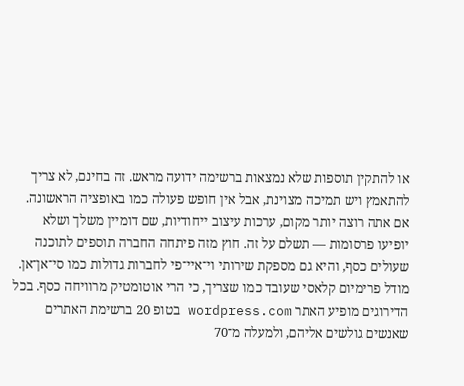או להתקין תוספות שלא נמצאות ברשימה ידועה מראש. זה בחינם, לא צריך להתאמץ ויש תמיכה מצוינת, אבל אין חופש פעולה כמו באופציה הראשונה. אם אתה רוצה יותר מקום, ערכות עיצוב ייחודיות, שם דומיין משלך ושלא יופיעו פרסומות — תשלם על זה. חוץ מזה פיתחה החברה תוספים לתוכנה שעולים כסף, והיא גם מספקת שירותי וי־איי־פי לחברות גדולות כמו סי־אן־אן. מודל פרימיום קלאסי שעובד כמו שצריך, כי הרי אוטומטיק מרוויחה כסף. בכל הדירוגים מופיע האתר wordpress.com בטופ 20 ברשימת האתרים שאנשים גולשים אליהם, ולמעלה מ־70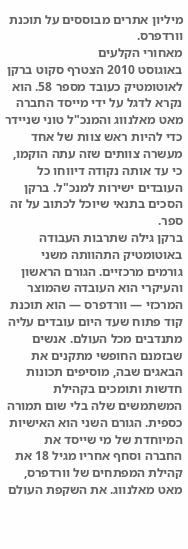מיליון אתרים מבוססים על תוכנת וורדפרס.
מאחורי הקלעים
באוגוסט 2010 הצטרף סקוט ברקן לאוטומטיק כעובד מספר 58. הוא נקרא לדגל על ידי מייסד החברה מאט מאלנווג והמנכ"ל טוני שניידר כדי להיות ראש צוות של אחד מעשרה צוותים שזה עתה הוקמו, כי עד אותה נקודה דיווחו כל העובדים ישירות למנכ"ל. ברקן הסכים בתנאי שיוכל לכתוב על זה ספר.
ברקן גילה שתרבות העבודה באוטומטיק התהוותה משני גורמים מרכזיים. הגורם הראשון והעיקרי הוא העובדה שהמוצר המרכזי — וורדפרס — הוא תוכנת קוד פתוח שעד היום עובדים עליה מתנדבים מכל העולם. אנשים שבזמנם החופשי מתקנים את הבאגים שבה, מוסיפים תכונות חדשות ותומכים בקהילת המשתמשים שלה בלי שום תמורה כספית. הגורם השני הוא האישיות המיוחדת של מי שייסד את החברה וסחף אחריו מגיל 18 את קהילת המפתחים של וורדפרס, מאט מאלנווג. את השקפת העולם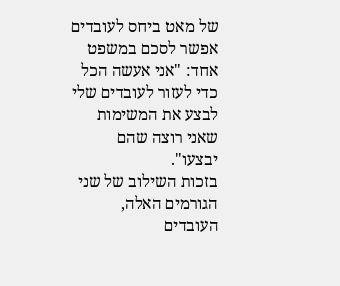של מאט ביחס לעובדים אפשר לסכם במשפט אחד: "אני אעשה הכל כדי לעזור לעובדים שלי לבצע את המשימות שאני רוצה שהם יבצעו".
בזכות השילוב של שני הגורמים האלה, העובדים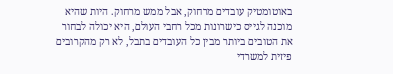באוטומטיק עובדים מרחוק, אבל ממש מרחוק. היות שהיא מוכנה לגייס כישרונות מכל רחבי העולם, היא יכולה לבחור את הטובים ביותר מבין כל העובדים בתבל, לא רק מהקרובים פיזית למשרדי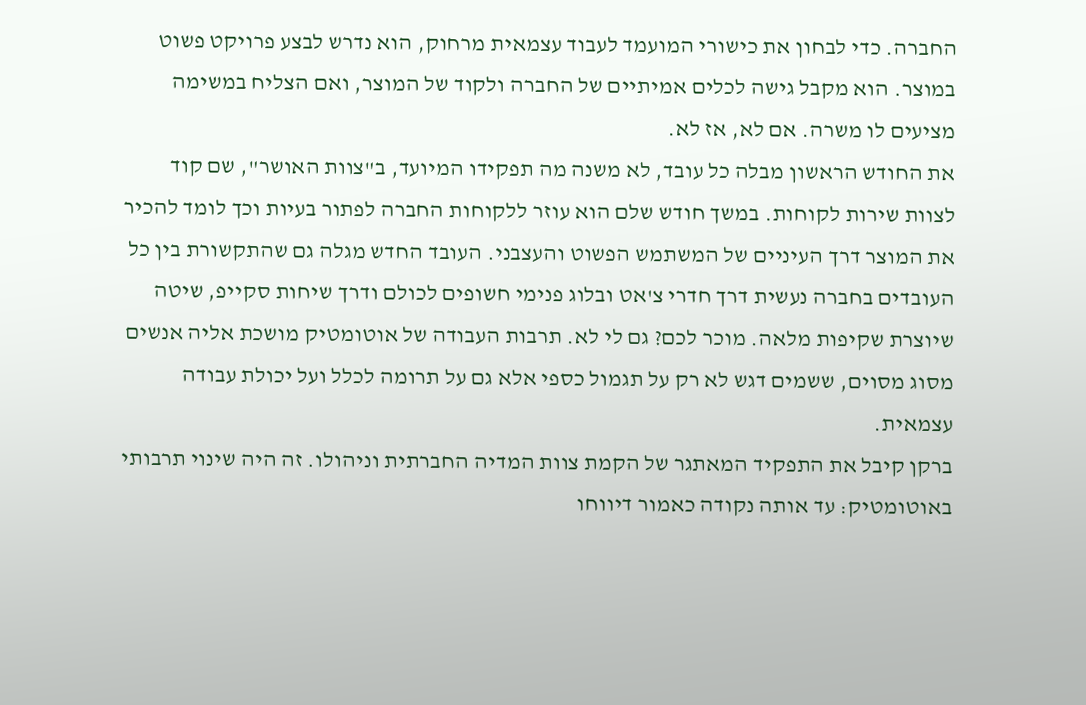החברה. כדי לבחון את כישורי המועמד לעבוד עצמאית מרחוק, הוא נדרש לבצע פרויקט פשוט במוצר. הוא מקבל גישה לכלים אמיתיים של החברה ולקוד של המוצר, ואם הצליח במשימה מציעים לו משרה. אם לא, אז לא.
את החודש הראשון מבלה כל עובד, לא משנה מה תפקידו המיועד, ב"צוות האושר", שם קוד לצוות שירות לקוחות. במשך חודש שלם הוא עוזר ללקוחות החברה לפתור בעיות וכך לומד להכיר את המוצר דרך העיניים של המשתמש הפשוט והעצבני. העובד החדש מגלה גם שהתקשורת בין כל העובדים בחברה נעשית דרך חדרי צ'אט ובלוג פנימי חשופים לכולם ודרך שיחות סקייפ, שיטה שיוצרת שקיפות מלאה. מוכר לכם? גם לי לא. תרבות העבודה של אוטומטיק מושכת אליה אנשים מסוג מסוים, ששמים דגש לא רק על תגמול כספי אלא גם על תרומה לכלל ועל יכולת עבודה עצמאית.
ברקן קיבל את התפקיד המאתגר של הקמת צוות המדיה החברתית וניהולו. זה היה שינוי תרבותי באוטומטיק: עד אותה נקודה כאמור דיווחו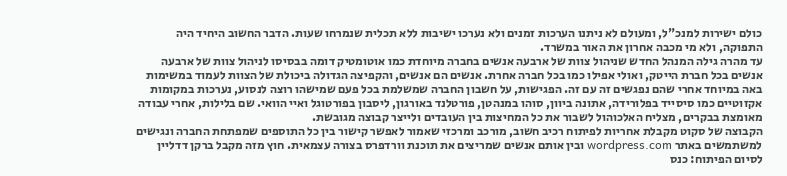כולם ישירות למנכ"ל, ומעולם לא ניתנו הערכות זמנים ולא נערכו ישיבות ללא תכלית שנמרחו שעות. הדבר החשוב היחיד היה התפוקה, ולא מי מכבה אחרון את האור במשרד.
עד מהרה גילה המנהל החדש שניהול צוות של ארבעה אנשים בחברה מיוחדת כמו אוטומטיק דומה בבסיסו לניהול צוות של ארבעה אנשים בכל חברת הייטק, ואולי אפילו כמו בכל חברה אחרת. אנשים הם אנשים, והקפיצה הגדולה ביכולת של הצוות לעמוד במשימות באה במיוחד אחרי שהם נפגשים זה עם זה. הפגישות, על חשבון החברה שמשלמת בכל פעם שמישהו רוצה לנסוע, נערכות במקומות אקזוטיים כמו סיסייד בפלורידה, אתונה ביוון, סוהו במנהטן, פורטלנד באורגון, ליסבון בפורטוגל ואיי הוואי. שם בלילות, אחרי עבודה מאומצת בבקרים, מצליח האלכוהול לשבור את כל המחיצות בין העובדים ולייצר קבוצה מגובשת.
הקבוצה של סקוט מקבלת אחריות לפיתוח רכיב חשוב, מורכב ומרכזי שאמור לאפשר קישור בין כל התוספים שמפתחת החברה ונגישים למשתמשים באתר wordpress.com ובין אותם אנשים שמריצים את תוכנת וורדפרס בצורה עצמאית. חוץ מזה מקבל ברקן דדליין לסיום הפיתוח: כנס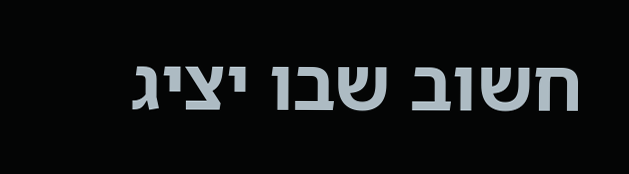חשוב שבו יציג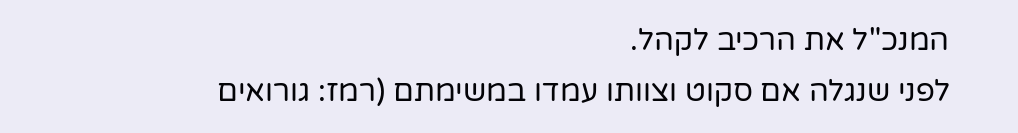המנכ"ל את הרכיב לקהל.
לפני שנגלה אם סקוט וצוותו עמדו במשימתם (רמז: גורואים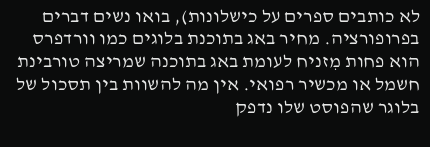לא כותבים ספרים על כישלונות), בואו נשים דברים בפרופורציה. מחיר באג בתוכנת בלוגים כמו וורדפרס הוא פחות מִזניח לעומת באג בתוכנה שמריצה טורבינת חשמל או מכשיר רפואי. אין מה להשוות בין תסכול של בלוגר שהפוסט שלו נדפק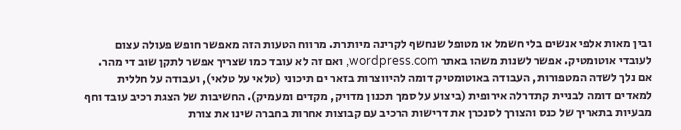ובין מאות אלפי אנשים בלי חשמל או מטופל שנחשף לקרינה מיותרת. מרווח הטעות הזה מאפשר חופש פעולה עצום לעובדי אוטומטיק. אפשר לשנות משהו באתר wordpress.com, ואם זה לא עובד כמו שצריך אפשר לתקן שוב די מהר.
אם נלך לשדה המטפורות, העבודה באוטומטיק דומה להיווצרות בזאר ים תיכוני (טלאי על טלאי), ועבודה על חללית למאדים דומה לבניית קתדרלה אירופית (ביצוע על סמך תכנון מדויק, מקדים ומעמיק). החשיבות של הצגת רכיב עובד וחף מבעיות בתאריך של כנס והצורך לסנכרן את דרישות הרכיב עם קבוצות אחרות בחברה שינו את צורת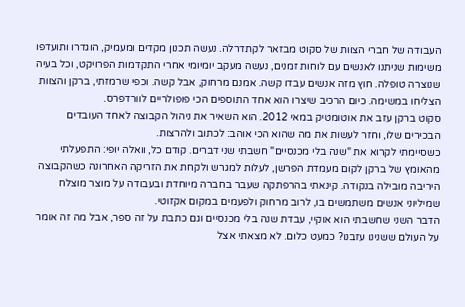העבודה של חברי הצוות של סקוט מבזאר לקתדרלה. נעשה תכנון מקדים ומעמיק, הוגדרו ותועדפו משימות שניתנו לאנשים עם לוחות זמנים, נעשה מעקב יומיומי אחרי התקדמות הפרויקט, וכל בעיה שנוצרה טופלה. חוץ מזה אנשים עבדו קשה. אמנם מרחוק, אבל קשה. וכפי שרמזתי, ברקן והצוות הצליחו במשימה. כיום הרכיב שיצרו הוא אחד התוספים הכי פופולריים לוורדפרס.
סקוט ברקן עזב את אוטומטיק במאי 2012. הוא השאיר את ניהול הקבוצה לאחד העובדים הבכירים שלו, וחזר לעשות את מה שהוא הכי אוהב: לכתוב ולהרצות.
כשסיימתי לקרוא את "שנה בלי מכנסיים" חשבתי שני דברים. קודם כל, וואלה יופי: התפעלתי מהאומץ של ברקן לקום מעמדת הפרשן, לעלות למגרש ולקחת את הזריקה האחרונה כשהקבוצה היריבה מובילה בנקודה. קינאתי בהרפתקה שעבר בחברה מיוחדת ובעבודה על מוצר מוצלח שמיליוני אנשים משתמשים בו, לרוב מרחוק ולפעמים במקום אקזוטי.
הדבר השני שחשבתי הוא אוקיי, עבדת שנה בלי מכנסיים וגם כתבת על זה ספר, אבל מה זה אומר על העולם ששנינו עזבנו? כמעט כלום. לא מצאתי אצל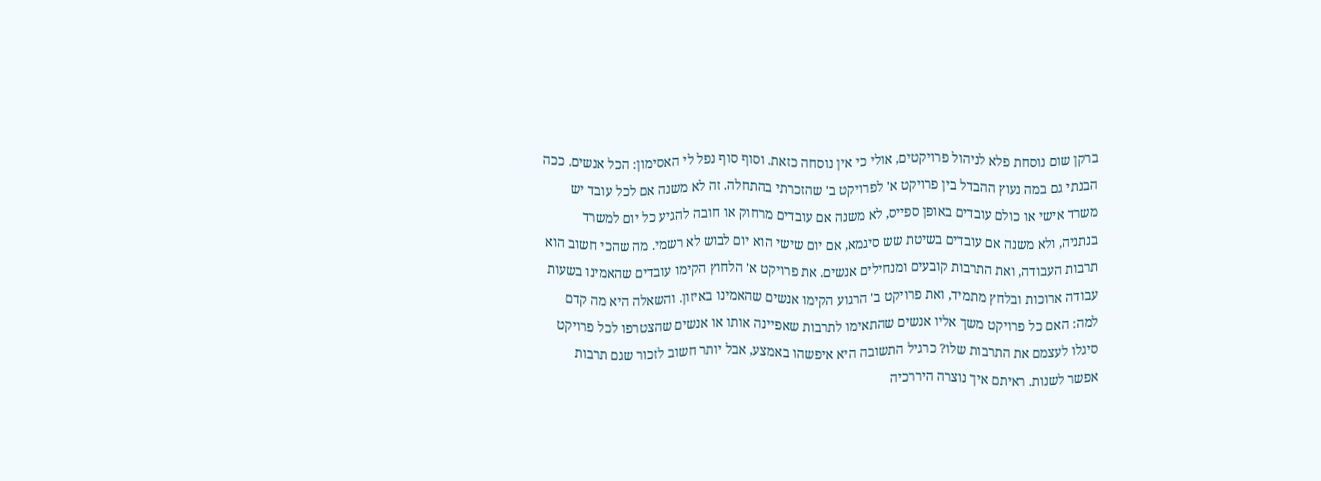ברקן שום נוסחת פלא לניהול פרויקטים, אולי כי אין נוסחה כזאת. וסוף סוף נפל לי האסימון: הכל אנשים. ככה הבנתי גם במה נעוץ ההבדל בין פרויקט א' לפרויקט ב' שהזכרתי בהתחלה. זה לא משנה אם לכל עובד יש משרד אישי או כולם עובדים באופן ספייס, לא משנה אם עובדים מרחוק או חובה להגיע כל יום למשרד בנתניה, ולא משנה אם עובדים בשיטת שש סיגמא, אם יום שישי הוא יום לבוש לא רשמי. מה שהכי חשוב הוא תרבות העבודה, ואת התרבות קובעים ומנחילים אנשים. את פרויקט א' הלחוץ הקימו עובדים שהאמינו בשעות עבודה ארוכות ובלחץ מתמיד, ואת פרויקט ב' הרגוע הקימו אנשים שהאמינו באיזון. והשאלה היא מה קדם למה: האם כל פרויקט משך אליו אנשים שהתאימו לתרבות שאפיינה אותו או אנשים שהצטרפו לכל פרויקט סיגלו לעצמם את התרבות שלו? כרגיל התשובה היא איפשהו באמצע, אבל יותר חשוב לזכור שגם תרבות אפשר לשנות. ראיתם איך נוצרה היררכיה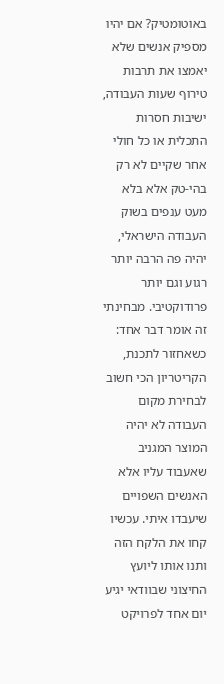באוטומטיק? אם יהיו מספיק אנשים שלא יאמצו את תרבות טירוף שעות העבודה, ישיבות חסרות התכלית או כל חולי אחר שקיים לא רק בהי-טק אלא בלא מעט ענפים בשוק העבודה הישראלי, יהיה פה הרבה יותר רגוע וגם יותר פרודוקטיבי. מבחינתי זה אומר דבר אחד: כשאחזור לתכנת, הקריטריון הכי חשוב לבחירת מקום העבודה לא יהיה המוצר המגניב שאעבוד עליו אלא האנשים השפויים שיעבדו איתי. עכשיו קחו את הלקח הזה ותנו אותו ליועץ החיצוני שבוודאי יגיע יום אחד לפרויקט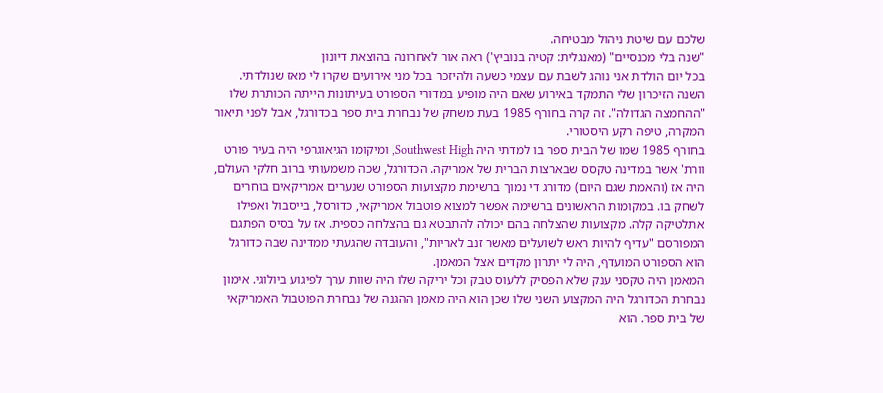שלכם עם שיטת ניהול מבטיחה.
"שנה בלי מכנסיים" (מאנגלית: קטיה בנוביץ') ראה אור לאחרונה בהוצאת דיונון
בכל יום הולדת אני נוהג לשבת עם עצמי כשעה ולהיזכר בכל מני אירועים שקרו לי מאז שנולדתי. השנה הזיכרון שלי התמקד באירוע שאם היה מופיע במדורי הספורט בעיתונות הייתה הכותרת שלו "ההחמצה הגדולה". זה קרה בחורף 1985 בעת משחק של נבחרת בית ספר בכדורגל, אבל לפני תיאור המקרה, טיפה רקע היסטורי.
בחורף 1985 שמו של הבית ספר בו למדתי היה Southwest High, ומיקומו הגיאוגרפי היה בעיר פורט וורת' אשר במדינה טקסס שבארצות הברית של אמריקה. הכדורגל, שכה משמעותי ברוב חלקי העולם, היה אז (והאמת שגם היום) מדורג די נמוך ברשימת מקצועות הספורט שנערים אמריקאים בוחרים לשחק בו. במקומות הראשונים ברשימה אפשר למצוא פוטבול אמריקאי, כדורסל, בייסבול ואפילו אתלטיקה קלה. מקצועות שהצלחה בהם יכולה להתבטא גם בהצלחה כספית. אז על בסיס הפתגם המפורסם "עדיף להיות ראש לשועלים מאשר זנב לאריות", והעובדה שהגעתי ממדינה שבה כדורגל הוא הספורט המועדף, היה לי יתרון מקדים אצל המאמן.
המאמן היה טקסני ענק שלא הפסיק ללעוס טבק וכל יריקה שלו היה שוות ערך לפיגוע ביולוגי. אימון נבחרת הכדורגל היה המקצוע השני שלו שכן הוא היה מאמן ההגנה של נבחרת הפוטבול האמריקאי של בית ספר. הוא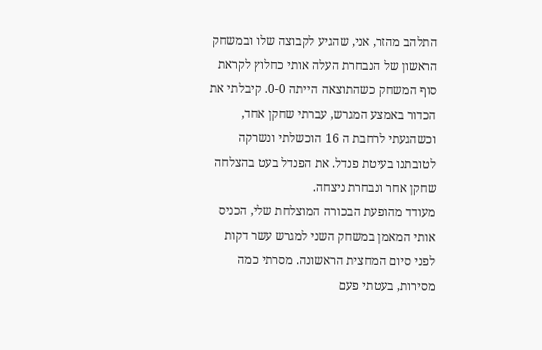התלהב מהזר, אני, שהגיע לקבוצה שלו ובמשחק הראשון של הנבחרת העלה אותי כחלוץ לקראת סוף המשחק כשהתוצאה הייתה 0-0. קיבלתי את הכדור באמצע המגרש, עברתי שחקן אחד, וכשהגעתי לרחבת ה 16 הוכשלתי ונשרקה לטובתנו בעיטת פנדל. את הפנדל בעט בהצלחה שחקן אחר ונבחרת ניצחה.
מעודד מהופעת הבכורה המוצלחת שלי, הכניס אותי המאמן במשחק השני למגרש עשר דקות לפני סיום המחצית הראשונה. מסרתי כמה מסירות, בעטתי פעם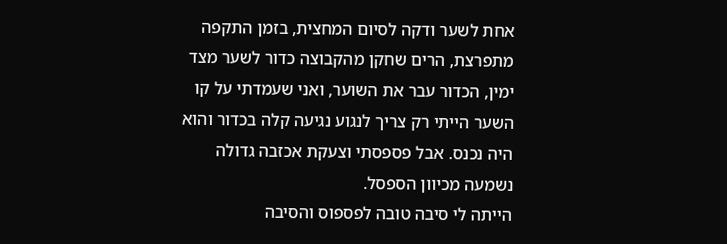אחת לשער ודקה לסיום המחצית, בזמן התקפה מתפרצת, הרים שחקן מהקבוצה כדור לשער מצד ימין, הכדור עבר את השוער, ואני שעמדתי על קו השער הייתי רק צריך לנגוע נגיעה קלה בכדור והוא היה נכנס. אבל פספסתי וצעקת אכזבה גדולה נשמעה מכיוון הספסל.
הייתה לי סיבה טובה לפספוס והסיבה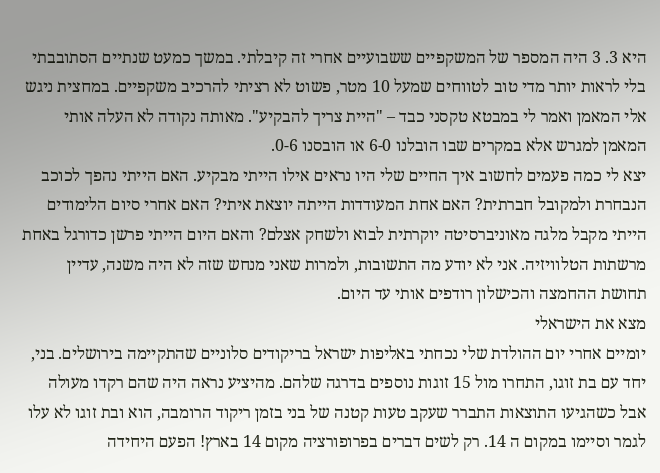היא 3. 3 היה המספר של המשקפיים ששבועיים אחרי זה קיבלתי. במשך כמעט שנתיים הסתובבתי בלי לראות יותר מדי טוב לטווחים שמעל 10 מטר, פשוט לא רציתי להרכיב משקפיים. במחצית ניגש אלי המאמן ואמר לי במבטא טקסני כבד – "היית צריך להבקיע". מאותה נקודה לא העלה אותי המאמן למגרש אלא במקרים שבו הובלנו 6-0 או הובסנו 0-6.
יצא לי כמה פעמים לחשוב איך החיים שלי היו נראים אילו הייתי מבקיע. האם הייתי נהפך לכוכב הנבחרת ולמקובל חברתית? האם אחת המעודדות הייתה יוצאת איתי? האם אחרי סיום הלימודים הייתי מקבל מלגה מאוניברסיטה יוקרתית לבוא ולשחק אצלם? והאם היום הייתי פרשן כדורגל באחת מרשתות הטלוויזיה. אני לא יודע מה התשובות, ולמרות שאני מנחש שזה לא היה משנה, עדיין תחושת ההחמצה והכישלון רודפים אותי עד היום.
מצא את הישראלי
יומיים אחרי יום ההולדת שלי נכחתי באליפות ישראל בריקודים סלוניים שהתקיימה בירושלים. בני, יחד עם בת זוגו, התחרו מול 15 זוגות נוספים בדרגה שלהם. מהיציע נראה היה שהם רקדו מעולה אבל כשהגיעו התוצאות התברר שעקב טעות קטנה של בני בזמן ריקוד הרומבה, הוא ובת זוגו לא עלו לגמר וסיימו במקום ה 14. רק לשים דברים בפרופורציה מקום 14 בארץ! הפעם היחידה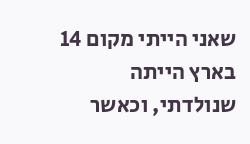שאני הייתי מקום 14 בארץ הייתה שנולדתי, וכאשר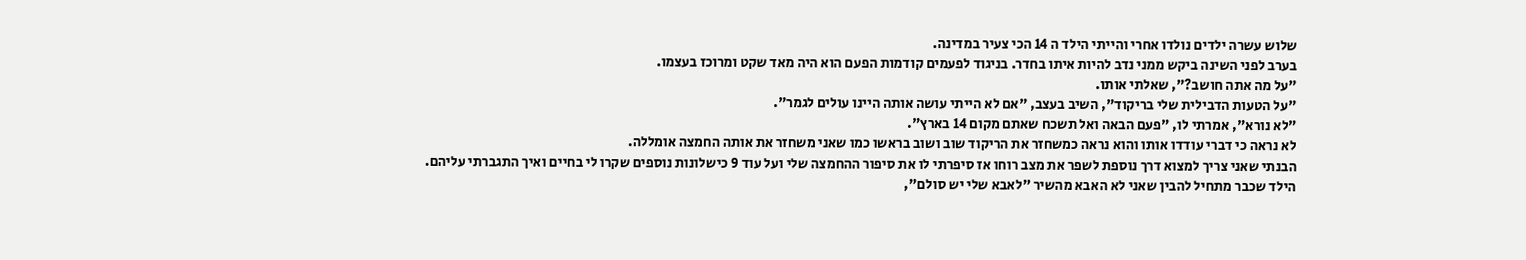שלוש עשרה ילדים נולדו אחרי והייתי הילד ה 14 הכי צעיר במדינה.
בערב לפני השינה ביקש ממני נדב להיות איתו בחדר. בניגוד לפעמים קודמות הפעם הוא היה מאד שקט ומרוכז בעצמו.
"על מה אתה חושב?", שאלתי אותו.
"על הטעות הדבילית שלי בריקוד", השיב בעצב, "אם לא הייתי עושה אותה היינו עולים לגמר".
"לא נורא", אמרתי לו, "פעם הבאה ואל תשכח שאתם מקום 14 בארץ".
לא נראה כי דברי עודדו אותו והוא נראה כמשחזר את הריקוד שוב ושוב בראשו כמו שאני משחזר את אותה החמצה אומללה.
הבנתי שאני צריך למצוא דרך נוספת לשפר את מצב רוחו אז סיפרתי לו את סיפור ההחמצה שלי ועל עוד 9 כישלונות נוספים שקרו לי בחיים ואיך התגברתי עליהם. הילד שכבר מתחיל להבין שאני לא האבא מהשיר "לאבא שלי יש סולם",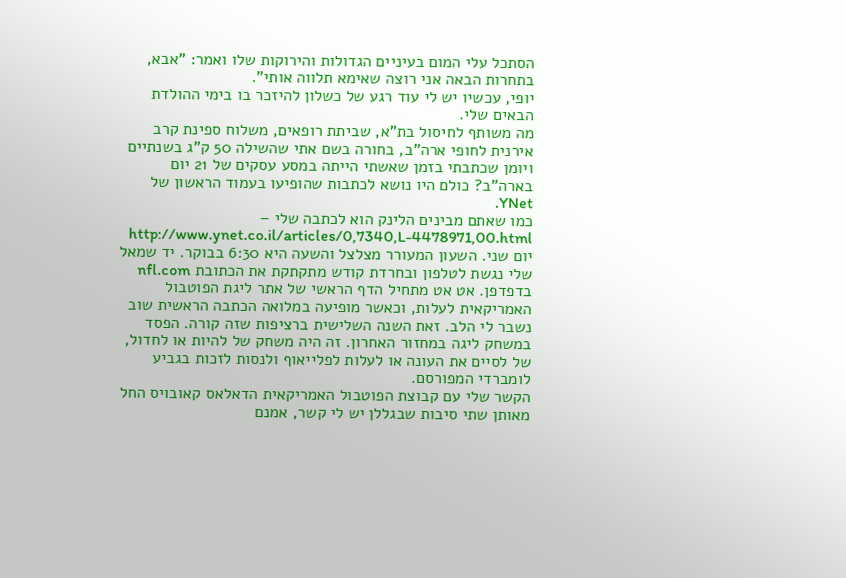הסתכל עלי המום בעיניים הגדולות והירוקות שלו ואמר: "אבא, בתחרות הבאה אני רוצה שאימא תלווה אותי".
יופי, עכשיו יש לי עוד רגע של כשלון להיזכר בו בימי ההולדת הבאים שלי.
מה משותף לחיסול בת"א, שביתת רופאים, משלוח ספינת קרב אירנית לחופי ארה"ב, בחורה בשם אתי שהשילה 50 ק"ג בשנתיים ויומן שכתבתי בזמן שאשתי הייתה במסע עסקים של 21 יום בארה"ב? כולם היו נושא לכתבות שהופיעו בעמוד הראשון של YNet.
כמו שאתם מבינים הלינק הוא לכתבה שלי – http://www.ynet.co.il/articles/0,7340,L-4478971,00.html
יום שני. השעון המעורר מצלצל והשעה היא 6:30 בבוקר. יד שמאל שלי נגשת לטלפון ובחרדת קודש מתקתקת את הכתובת nfl.com בדפדפן. אט אט מתחיל הדף הראשי של אתר ליגת הפוטבול האמריקאית לעלות, וכאשר מופיעה במלואה הכתבה הראשית שוב נשבר לי הלב. זאת השנה השלישית ברציפות שזה קורה. הפסד במשחק ליגה במחזור האחרון. זה היה משחק של להיות או לחדול, של לסיים את העונה או לעלות לפלייאוף ולנסות לזכות בגביע לומברדי המפורסם.
הקשר שלי עם קבוצת הפוטבול האמריקאית הדאלאס קאובויס החל מאותן שתי סיבות שבגללן יש לי קשר, אמנם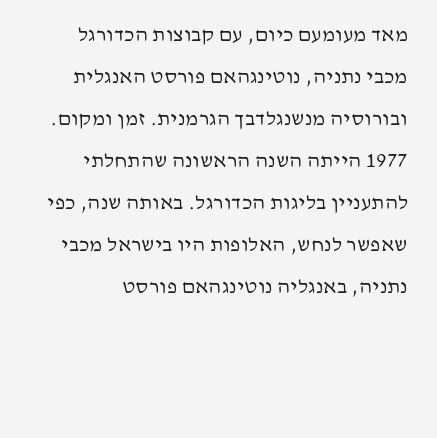מאד מעומעם כיום, עם קבוצות הכדורגל מכבי נתניה, נוטינגהאם פורסט האנגלית ובורוסיה מנשנגלדבך הגרמנית. זמן ומקום.
1977 הייתה השנה הראשונה שהתחלתי להתעניין בליגות הכדורגל. באותה שנה, כפי שאפשר לנחש, האלופות היו בישראל מכבי נתניה, באנגליה נוטינגהאם פורסט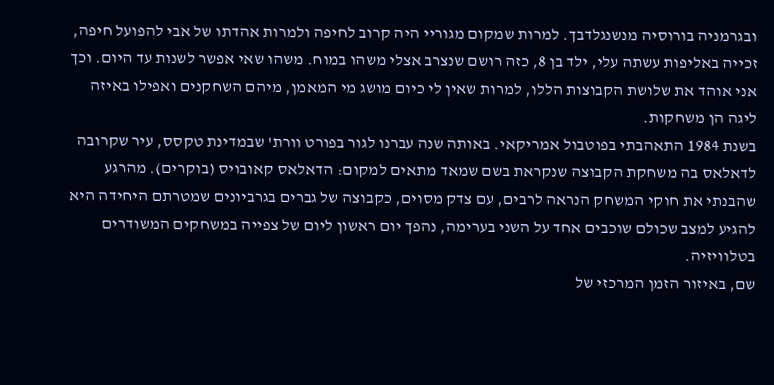ובגרמניה בורוסיה מנשנגלדבך. למרות שמקום מגוריי היה קרוב לחיפה ולמרות אהדתו של אבי להפועל חיפה, זכייה באליפות עשתה עלי, ילד בן 8, כזה רושם שנצרב אצלי משהו במוח. משהו שאי אפשר לשנות עד היום. וכך אני אוהד את שלושת הקבוצות הללו, למרות שאין לי כיום מושג מי המאמן, מיהם השחקנים ואפילו באיזה ליגה הן משחקות.
בשנת 1984 התאהבתי בפוטבול אמריקאי. באותה שנה עברנו לגור בפורט וורת' שבמדינת טקסס, עיר שקרובה לדאלאס בה משחקת הקבוצה שנקראת בשם שמאד מתאים למקום: הדאלאס קאובויס (בוקרים). מהרגע שהבנתי את חוקי המשחק הנראה לרבים, עם צדק מסוים, כקבוצה של גברים בגרביונים שמטרתם היחידה היא להגיע למצב שכולם שוכבים אחד על השני בערימה, נהפך יום ראשון ליום של צפייה במשחקים המשודרים בטלוויזיה.
שם, באיזור הזמן המרכזי של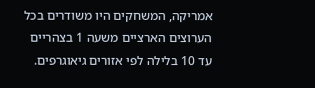אמריקה, המשחקים היו משודרים בכל הערוצים הארציים משעה 1 בצהריים עד 10 בלילה לפי אזורים גיאוגרפים.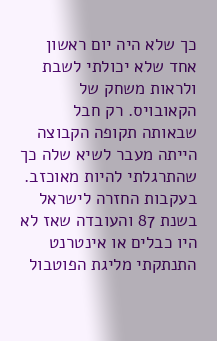כך שלא היה יום ראשון אחד שלא יכולתי לשבת ולראות משחק של הקאובויס. רק חבל שבאותה תקופה הקבוצה הייתה מעבר לשיא שלה כך שהתרגלתי להיות מאוכזב.
בעקבות החזרה לישראל בשנת 87 והעובדה שאז לא היו כבלים או אינטרנט התנתקתי מליגת הפוטבול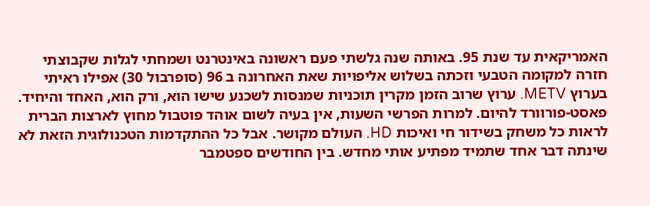האמריקאית עד שנת 95. באותה שנה גלשתי פעם ראשונה באינטרנט ושמחתי לגלות שקבוצתי חזרה למקומה הטבעי וזכתה בשלוש אליפויות שאת האחרונה ב 96 (סופרבול 30) אפילו ראיתי בערוץ METV. ערוץ שרוב הזמן מקרין תוכניות שמנסות לשכנע שישו הוא, ורק הוא, האחד והיחיד.
פאסט-פורוורד להיום. למרות הפרשי השעות, אין בעיה לשום אוהד פוטבול מחוץ לארצות הברית לראות כל משחק בשידור חי ואיכות HD. העולם מקושר. אבל כל ההתקדמות הטכנולוגית הזאת לא שינתה דבר אחד שתמיד מפתיע אותי מחדש. בין החודשים ספטמבר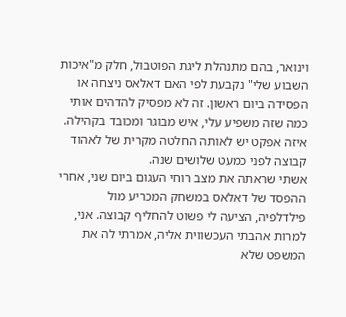וינואר, בהם מתנהלת ליגת הפוטבול, חלק מ"איכות השבוע שלי" נקבעת לפי האם דאלאס ניצחה או הפסידה ביום ראשון. זה לא מפסיק להדהים אותי כמה שזה משפיע עלי, איש מבוגר ומכובד בקהילה. איזה אפקט יש לאותה החלטה מקרית של לאהוד קבוצה לפני כמעט שלושים שנה.
אשתי שראתה את מצב רוחי העגום ביום שני, אחרי ההפסד של דאלאס במשחק המכריע מול פילדלפיה, הציעה לי פשוט להחליף קבוצה. אני, למרות אהבתי העכשווית אליה, אמרתי לה את המשפט שלא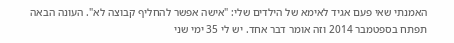האמנתי שאי פעם אגיד לאימא של הילדים שלי: "אישה אפשר להחליף קבוצה לא". העונה הבאה תפתח בספטמבר 2014 וזה אומר דבר אחד. יש לי 35 ימי שני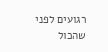רגועים לפני שהכול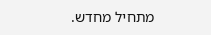מתחיל מחדש.